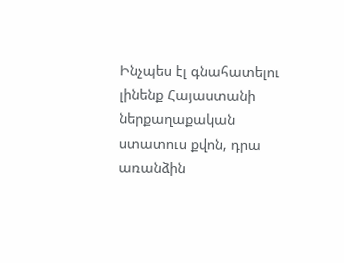Ինչպես էլ գնահատելու լինենք Հայաստանի ներքաղաքական ստատուս քվոն, դրա առանձին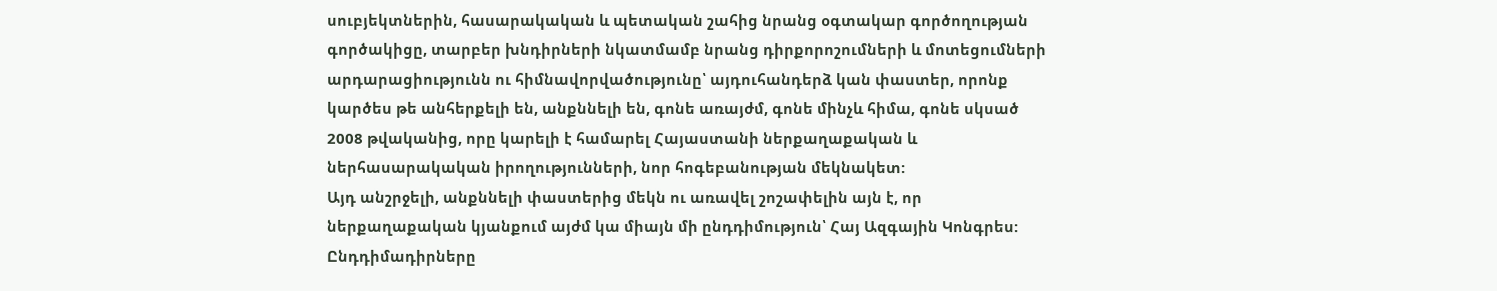սուբյեկտներին, հասարակական և պետական շահից նրանց օգտակար գործողության գործակիցը, տարբեր խնդիրների նկատմամբ նրանց դիրքորոշումների և մոտեցումների արդարացիությունն ու հիմնավորվածությունը՝ այդուհանդերձ կան փաստեր, որոնք կարծես թե անհերքելի են, անքննելի են, գոնե առայժմ, գոնե մինչև հիմա, գոնե սկսած 2008 թվականից, որը կարելի է համարել Հայաստանի ներքաղաքական և ներհասարակական իրողությունների, նոր հոգեբանության մեկնակետ:
Այդ անշրջելի, անքննելի փաստերից մեկն ու առավել շոշափելին այն է, որ ներքաղաքական կյանքում այժմ կա միայն մի ընդդիմություն՝ Հայ Ազգային Կոնգրես: Ընդդիմադիրները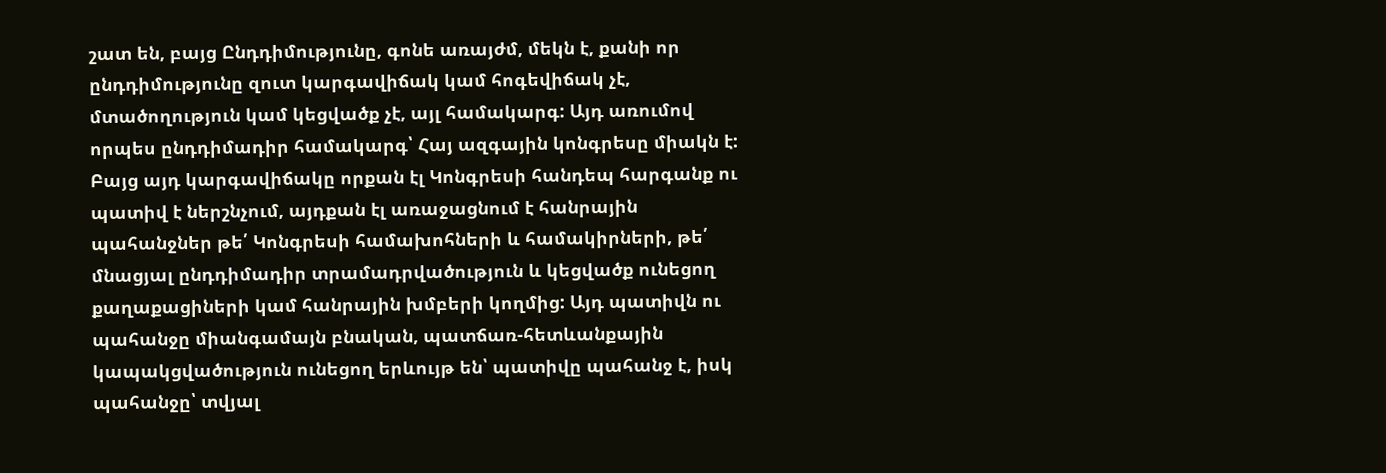շատ են, բայց Ընդդիմությունը, գոնե առայժմ, մեկն է, քանի որ ընդդիմությունը զուտ կարգավիճակ կամ հոգեվիճակ չէ, մտածողություն կամ կեցվածք չէ, այլ համակարգ: Այդ առումով որպես ընդդիմադիր համակարգ՝ Հայ ազգային կոնգրեսը միակն է:
Բայց այդ կարգավիճակը որքան էլ Կոնգրեսի հանդեպ հարգանք ու պատիվ է ներշնչում, այդքան էլ առաջացնում է հանրային պահանջներ թե՛ Կոնգրեսի համախոհների և համակիրների, թե՛ մնացյալ ընդդիմադիր տրամադրվածություն և կեցվածք ունեցող քաղաքացիների կամ հանրային խմբերի կողմից: Այդ պատիվն ու պահանջը միանգամայն բնական, պատճառ-հետևանքային կապակցվածություն ունեցող երևույթ են՝ պատիվը պահանջ է, իսկ պահանջը՝ տվյալ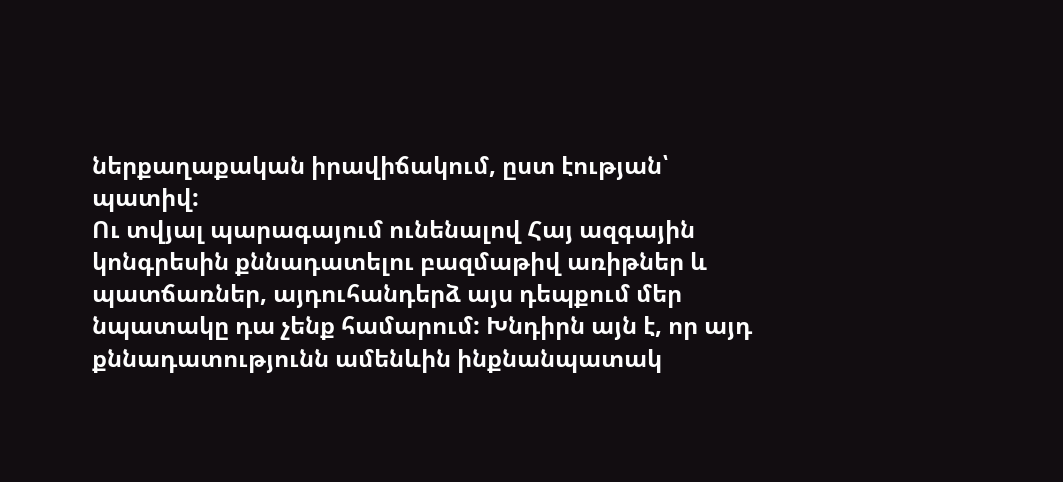ներքաղաքական իրավիճակում, ըստ էության՝ պատիվ:
Ու տվյալ պարագայում ունենալով Հայ ազգային կոնգրեսին քննադատելու բազմաթիվ առիթներ և պատճառներ, այդուհանդերձ այս դեպքում մեր նպատակը դա չենք համարում: Խնդիրն այն է, որ այդ քննադատությունն ամենևին ինքնանպատակ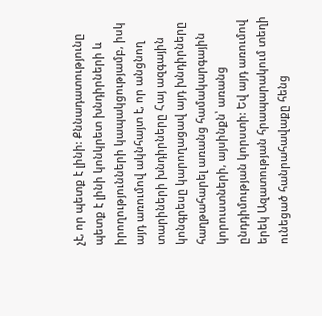չէ, որ պետք է լինի: Քննադատությունը պետք է լինի կոնկրետ խնդիրների և իրողությունների կապակցությամբ, իսկ այդ առումով ակնհայտ է, որ անցնող տարիների խնդիրները Հայ ազգային կոնգրեսը կարողացավ այդ խնդիրները հաղթահարել առանց համակարգային կորուստների, այսինքն՝ առանց ընդդիմության կորստի: Եվ այդ առումով երեկ Ազատության հրապարակում տեղի ունեցած հանրահավաքը հենց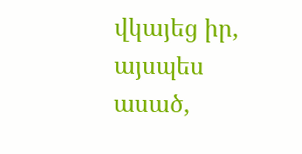վկայեց իր, այսպես ասած,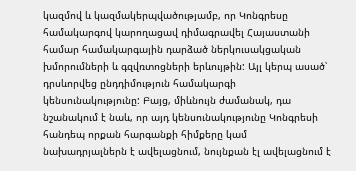կազմով և կազմակերպվածությամբ, որ Կոնգրեսը համակարգով կարողացավ դիմագրավել Հայաստանի համար համակարգային դարձած ներկուսակցական խմորումների և գզվռտոցների երևույթին: Այլ կերպ ասած՝ դրսևորվեց ընդդիմություն համակարգի կենսունակությունը: Բայց, միևնույն ժամանակ, դա նշանակում է նաև, որ այդ կենսունակությունը Կոնգրեսի հանդեպ որքան հարգանքի հիմքերը կամ նախադրյալներն է ավելացնում, նույնքան էլ ավելացնում է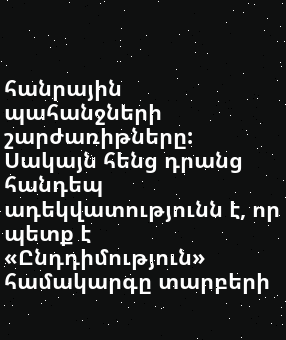հանրային պահանջների շարժառիթները: Սակայն հենց դրանց հանդեպ ադեկվատությունն է, որ պետք է «Ընդդիմություն» համակարգը տարբերի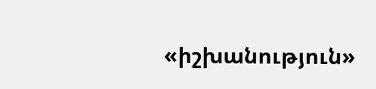«իշխանություն»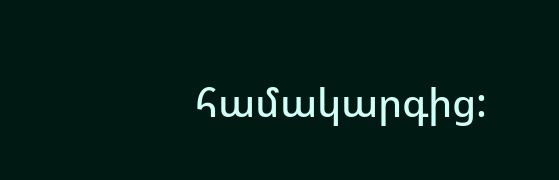համակարգից: